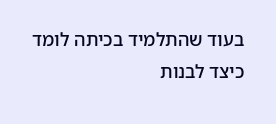בעוד שהתלמיד בכיתה לומד כיצד לבנות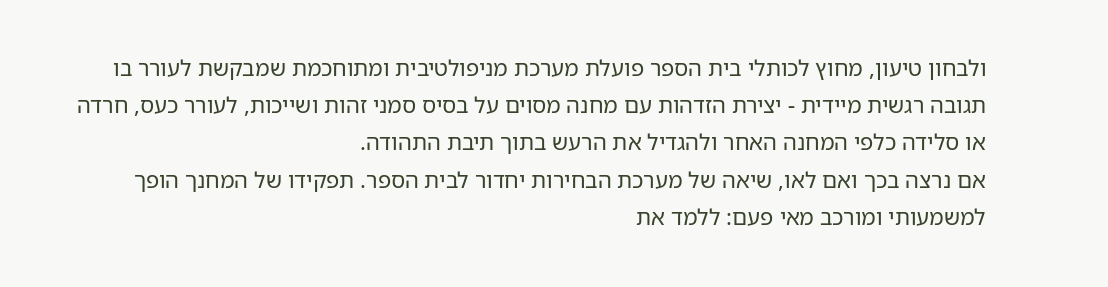ולבחון טיעון, מחוץ לכותלי בית הספר פועלת מערכת מניפולטיבית ומתוחכמת שמבקשת לעורר בו תגובה רגשית מיידית - יצירת הזדהות עם מחנה מסוים על בסיס סמני זהות ושייכות, לעורר כעס, חרדה או סלידה כלפי המחנה האחר ולהגדיל את הרעש בתוך תיבת התהודה.
אם נרצה בכך ואם לאו, שיאה של מערכת הבחירות יחדור לבית הספר. תפקידו של המחנך הופך למשמעותי ומורכב מאי פעם: ללמד את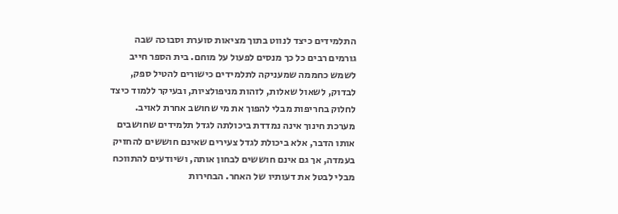התלמידים כיצד לנווט בתוך מציאות סוערת וסבוכה שבה גורמים רבים כל כך מנסים לפעול על מוחם. בית הספר חייב לשמש כחממה שמעניקה לתלמידים כישורים להטיל ספק, לבדוק, לשאול שאלות, לזהות מניפולציות, ובעיקר ללמוד כיצד לחלוק בחריפות מבלי להפוך את מי שחושב אחרת לאויב.
מערכת חינוך אינה נמדדת ביכולתה לגדל תלמידים שחושבים אותו הדבר, אלא ביכולת לגדל צעירים שאינם חוששים להחזיק בעמדה, אך גם אינם חוששים לבחון אותה, ושיודעים להתווכח מבלי לבטל את דעותיו של האחר. הבחירות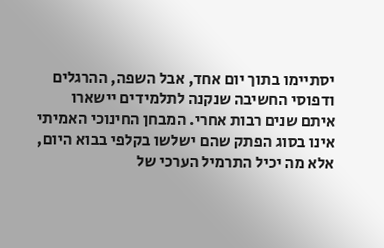יסתיימו בתוך יום אחד, אבל השפה, ההרגלים ודפוסי החשיבה שנקנה לתלמידים יישארו איתם שנים רבות אחרי. המבחן החינוכי האמיתי אינו בסוג הפתק שהם ישלשו בקלפי בבוא היום, אלא מה יכיל התרמיל הערכי של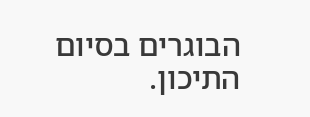הבוגרים בסיום התיכון.